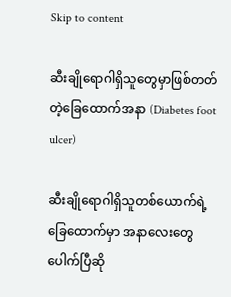Skip to content

ဆီးချိုရောဂါရှိသူတွေမှာဖြစ်တတ်တဲ့ခြေထောက်အနာ (Diabetes foot ulcer)

ဆီးချိုရောဂါရှိသူတစ်ယောက်ရဲ့ ခြေထောက်မှာ အနာလေးတွေ ပေါက်ပြီဆို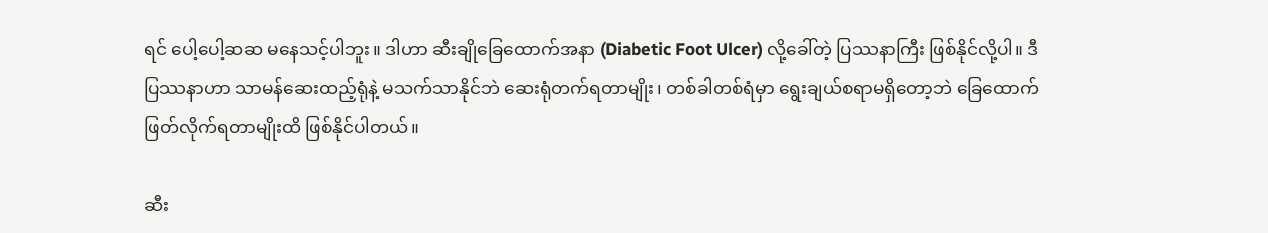ရင် ပေါ့ပေါ့ဆဆ မနေသင့်ပါဘူး။ ဒါဟာ ဆီးချိုခြေထောက်အနာ (Diabetic Foot Ulcer) လို့ခေါ်တဲ့ ပြဿနာကြီး ဖြစ်နိုင်လို့ပါ။ ဒီပြဿနာဟာ သာမန်ဆေးထည့်ရုံနဲ့ မသက်သာနိုင်ဘဲ ဆေးရုံတက်ရတာမျိုး၊ တစ်ခါတစ်ရံမှာ ရွေးချယ်စရာမရှိတော့ဘဲ ခြေထောက်ဖြတ်လိုက်ရတာမျိုးထိ ဖြစ်နိုင်ပါတယ်။

ဆီး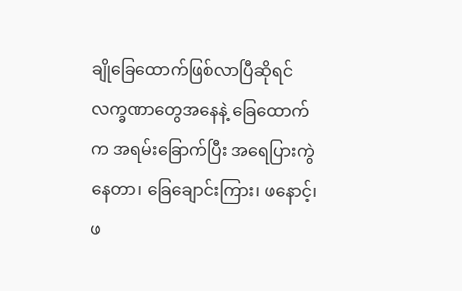ချိုခြေထောက်ဖြစ်လာပြီဆိုရင် လက္ခဏာတွေအနေနဲ့ ခြေထောက်က အရမ်းခြောက်ပြီး အရေပြားကွဲနေတာ၊ ခြေချောင်းကြား၊ ဖနောင့်၊ ဖ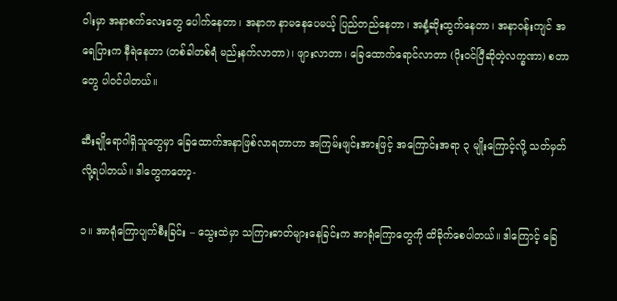ဝါးမှာ အနာစက်လေးတွေ ပေါက်နေတာ၊ အနာက နာမနေပေမယ့် ပြည်တည်နေတာ၊ အနံ့ဆိုးထွက်နေတာ၊ အနာဝန်းကျင် အရေပြားက နီရဲနေတာ (တစ်ခါတစ်ရံ မည်းနက်လာတာ)၊ ဖျားလာတာ၊ ခြေထောက်ရောင်လာတာ (ပိုးဝင်ပြီဆိုတဲ့လက္ခဏာ) စတာတွေ ပါဝင်ပါတယ်။

ဆီးချိုရောဂါရှိသူတွေမှာ ခြေထောက်အနာဖြစ်လာရတာဟာ အကြမ်းဖျင်းအားဖြင့် အကြောင်းအရာ ၃ မျိုးကြောင့်လို့ သတ်မှတ်လို့ရပါတယ်။ ဒါတွေကတော့-

၁။ အာရုံကြောပျက်စီးခြင်း – သွေးထဲမှာ သကြားဓာတ်များနေခြင်းက အာရုံကြောတွေကို ထိခိုက်စေပါတယ်။ ဒါကြောင့် ခြေ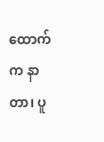ထောက်က နာတာ၊ ပူ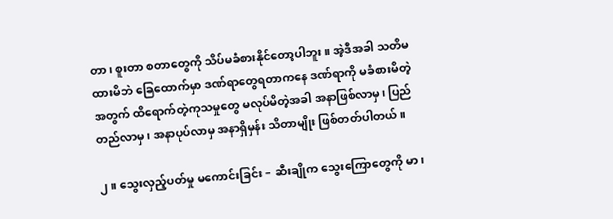တာ၊ စူးတာ စတာတွေကို သိပ်မခံစားနိုင်တော့ပါဘူး။ အဲ့ဒီအခါ သတိမထားမိဘဲ ခြေထောက်မှာ ဒဏ်ရာတွေရတာကနေ ဒဏ်ရာကို မခံစားမိတဲ့အတွက် ထိရောက်တဲ့ကုသမှုတွေ မလုပ်မိတဲ့အခါ အနာဖြစ်လာမှ၊ ပြည်တည်လာမှ၊ အနာပုပ်လာမှ အနာရှိမှန်း သိတာမျိုး ဖြစ်တတ်ပါတယ်။

၂။ သွေးလှည့်ပတ်မှု မကောင်းခြင်း – ဆီးချိုက သွေးကြောတွေကို မာ၊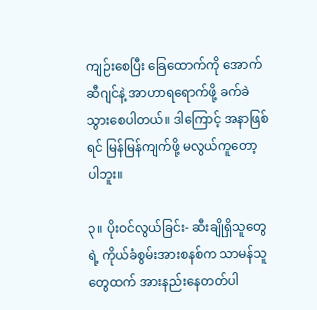ကျဉ်းစေပြီး ခြေထောက်ကို အောက်ဆီဂျင်နဲ့ အာဟာရရောက်ဖို့ ခက်ခဲသွားစေပါတယ်။ ဒါကြောင့် အနာဖြစ်ရင် မြန်မြန်ကျက်ဖို့ မလွယ်ကူတော့ပါဘူး။

၃။ ပိုးဝင်လွယ်ခြင်း- ဆီးချိုရှိသူတွေရဲ့ ကိုယ်ခံစွမ်းအားစနစ်က သာမန်သူတွေထက် အားနည်းနေတတ်ပါ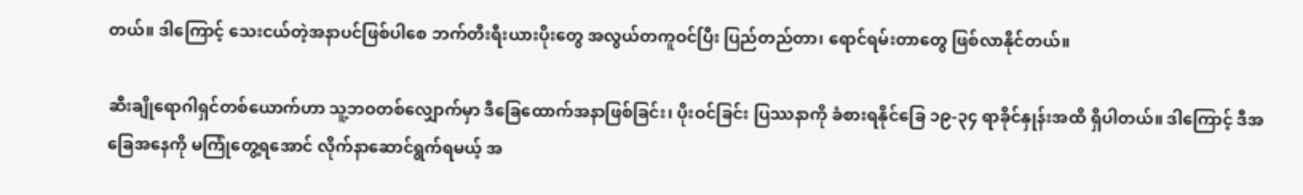တယ်။ ဒါကြောင့် သေးငယ်တဲ့အနာပင်ဖြစ်ပါစေ ဘက်တီးရီးယားပိုးတွေ အလွယ်တကူဝင်ပြီး ပြည်တည်တာ၊ ရောင်ရမ်းတာတွေ ဖြစ်လာနိုင်တယ်။

ဆီးချိုရောဂါရှင်တစ်ယောက်ဟာ သူ့ဘဝတစ်လျှောက်မှာ ဒီခြေထောက်အနာဖြစ်ခြင်း၊ ပိုးဝင်ခြင်း ပြဿနာကို ခံစားရနိုင်ခြေ ၁၉-၃၄ ရာခိုင်နှုန်းအထိ ရှိပါတယ်။ ဒါကြောင့် ဒီအခြေအနေကို မကြုံတွေ့ရအောင် လိုက်နာဆောင်ရွက်ရမယ့် အ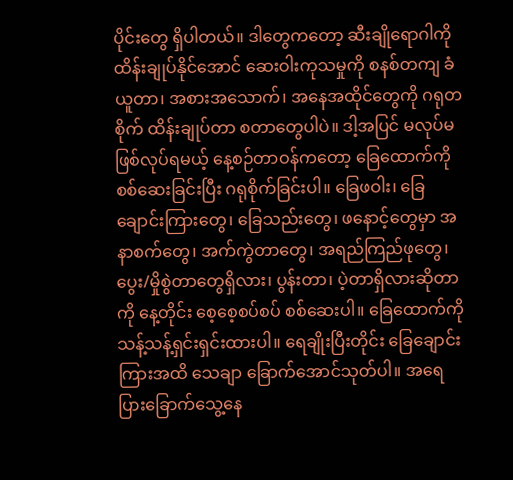ပိုင်းတွေ ရှိပါတယ်။ ဒါတွေကတော့ ဆီးချိုရောဂါကို ထိန်းချုပ်နိုင်အောင် ဆေးဝါးကုသမှုကို စနစ်တကျ ခံယူတာ၊ အစားအသောက်၊ အနေအထိုင်တွေကို ဂရုတစိုက် ထိန်းချုပ်တာ စတာတွေပါပဲ။ ဒါ့အပြင် မလုပ်မဖြစ်လုပ်ရမယ့် နေ့စဉ်တာဝန်ကတော့ ခြေထောက်ကို စစ်ဆေးခြင်းပြီး ဂရုစိုက်ခြင်းပါ။ ခြေဖဝါး၊ ခြေချောင်းကြားတွေ၊ ခြေသည်းတွေ၊ ဖနောင့်တွေမှာ အနာစက်တွေ၊ အက်ကွဲတာတွေ၊ အရည်ကြည်ဖုတွေ၊ ပွေး/မှိုစွဲတာတွေရှိလား၊ ပွန်းတာ၊ ပဲ့တာရှိလားဆိုတာကို နေ့တိုင်း စေ့စေ့စပ်စပ် စစ်ဆေးပါ။ ခြေထောက်ကို သန့်သန့်ရှင်းရှင်းထားပါ။ ရေချိုးပြီးတိုင်း ခြေချောင်းကြားအထိ သေချာ ခြောက်အောင်သုတ်ပါ။ အရေပြားခြောက်သွေ့နေ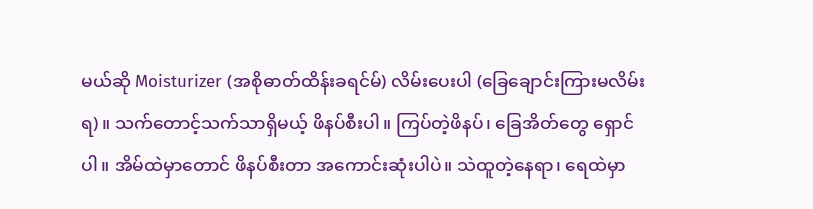မယ်ဆို Moisturizer (အစိုဓာတ်ထိန်းခရင်မ်) လိမ်းပေးပါ (ခြေချောင်းကြားမလိမ်းရ)။ သက်တောင့်သက်သာရှိမယ့် ဖိနပ်စီးပါ။ ကြပ်တဲ့ဖိနပ်၊ ခြေအိတ်တွေ ရှောင်ပါ။ အိမ်ထဲမှာတောင် ဖိနပ်စီးတာ အကောင်းဆုံးပါပဲ။ သဲထူတဲ့နေရာ၊ ရေထဲမှာ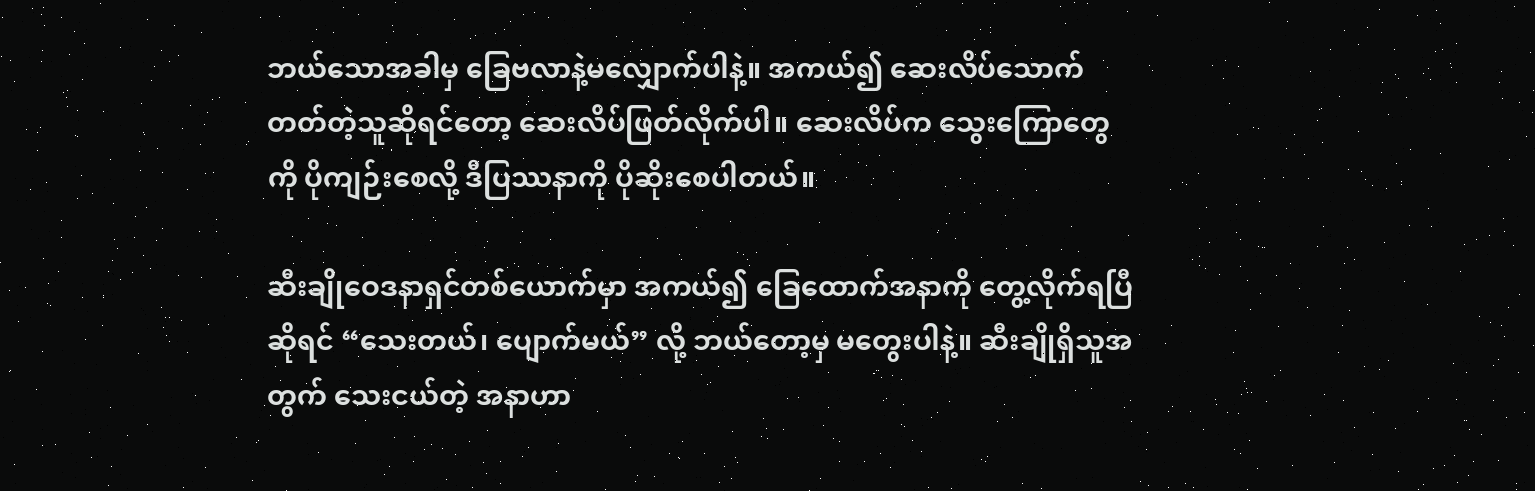ဘယ်သောအခါမှ ခြေဗလာနဲ့မလျှောက်ပါနဲ့။ အကယ်၍ ဆေးလိပ်သောက်တတ်တဲ့သူဆိုရင်တော့ ဆေးလိပ်ဖြတ်လိုက်ပါ။ ဆေးလိပ်က သွေးကြောတွေကို ပိုကျဉ်းစေလို့ ဒီပြဿနာကို ပိုဆိုးစေပါတယ်။

ဆီးချိုဝေဒနာရှင်တစ်ယောက်မှာ အကယ်၍ ခြေထောက်အနာကို တွေ့လိုက်ရပြီဆိုရင် “သေးတယ်၊ ပျောက်မယ်” လို့ ဘယ်တော့မှ မတွေးပါနဲ့။ ဆီးချိုရှိသူအတွက် သေးငယ်တဲ့ အနာဟာ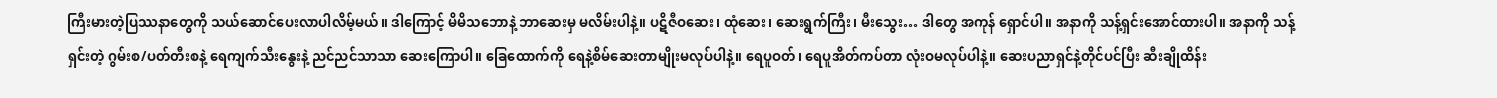ကြီးမားတဲ့ပြဿနာတွေကို သယ်ဆောင်ပေးလာပါလိမ့်မယ်။ ဒါကြောင့် မိမိသဘောနဲ့ ဘာဆေးမှ မလိမ်းပါနဲ့။ ပဋိဇီဝဆေး၊ ထုံဆေး၊ ဆေးရွက်ကြီး၊ မီးသွေး… ဒါတွေ အကုန် ရှောင်ပါ။ အနာကို သန့်ရှင်းအောင်ထားပါ။ အနာကို သန့်ရှင်းတဲ့ ဂွမ်းစ/ပတ်တီးစနဲ့ ရေကျက်သီးနွေးနဲ့ ညင်ညင်သာသာ ဆေးကြောပါ။ ခြေထောက်ကို ရေနဲ့စိမ်ဆေးတာမျိုးမလုပ်ပါနဲ့။ ရေပူဝတ်၊ ရေပူအိတ်ကပ်တာ လုံးဝမလုပ်ပါနဲ့။ ဆေးပညာရှင်နဲ့တိုင်ပင်ပြီး ဆီးချိုထိန်း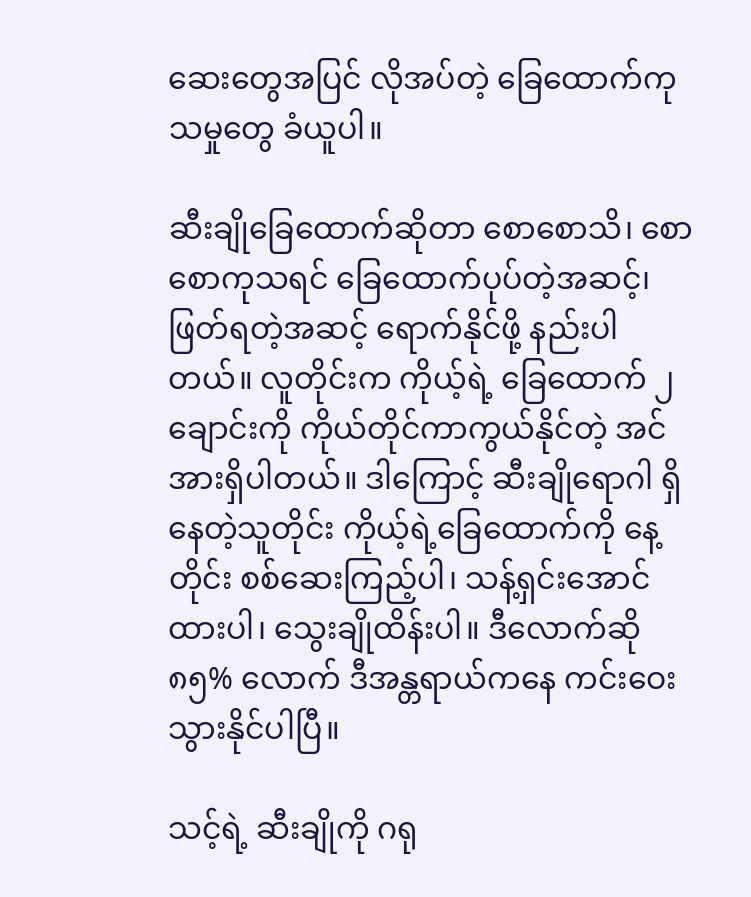ဆေးတွေအပြင် လိုအပ်တဲ့ ခြေထောက်ကုသမှုတွေ ခံယူပါ။

ဆီးချိုခြေထောက်ဆိုတာ စောစောသိ၊ စောစောကုသရင် ခြေထောက်ပုပ်တဲ့အဆင့်၊ ဖြတ်ရတဲ့အဆင့် ရောက်နိုင်ဖို့ နည်းပါတယ်။ လူတိုင်းက ကိုယ့်ရဲ့ ခြေထောက် ၂ ချောင်းကို ကိုယ်တိုင်ကာကွယ်နိုင်တဲ့ အင်အားရှိပါတယ်။ ဒါကြောင့် ဆီးချိုရောဂါ ရှိနေတဲ့သူတိုင်း ကိုယ့်ရဲ့ခြေထောက်ကို နေ့တိုင်း စစ်ဆေးကြည့်ပါ၊ သန့်ရှင်းအောင်ထားပါ၊ သွေးချိုထိန်းပါ။ ဒီလောက်ဆို ၈၅% လောက် ဒီအန္တရာယ်ကနေ ကင်းဝေးသွားနိုင်ပါပြီ။

သင့်ရဲ့ ဆီးချိုကို ဂရု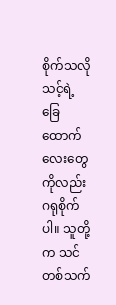စိုက်သလို သင့်ရဲ့ ခြေထောက်လေးတွေကိုလည်း ဂရုစိုက်ပါ။ သူတို့က သင်တစ်သက်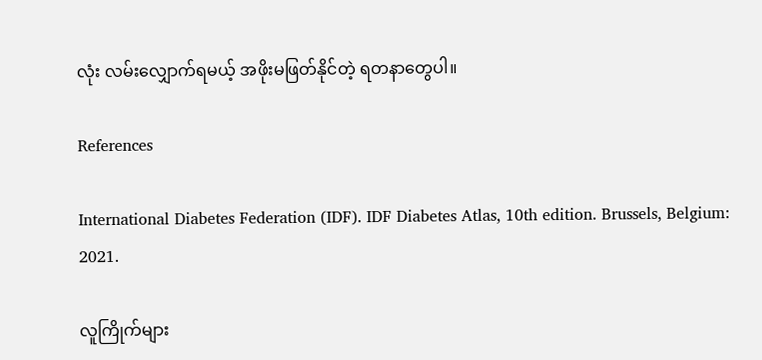လုံး လမ်းလျှောက်ရမယ့် အဖိုးမဖြတ်နိုင်တဲ့ ရတနာတွေပါ။

References

International Diabetes Federation (IDF). IDF Diabetes Atlas, 10th edition. Brussels, Belgium: 2021.

လူကြိုက်များ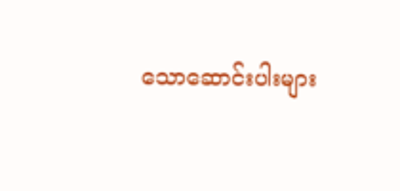သောဆောင်းပါးများ